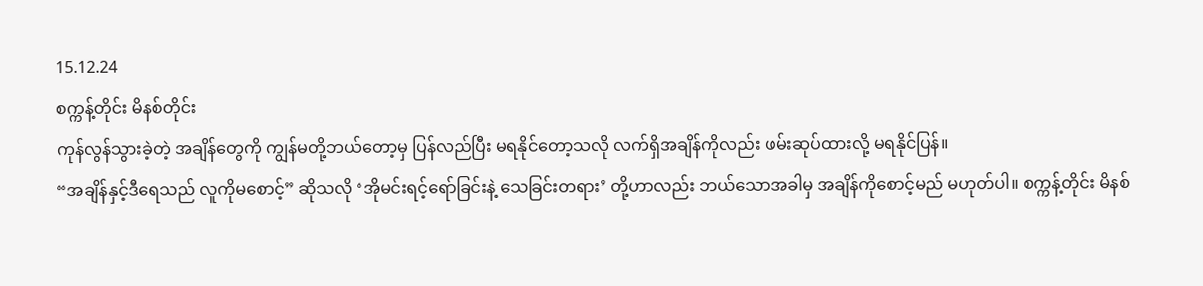15.12.24
စက္ကန့်တိုင်း မိနစ်တိုင်း
ကုန်လွန်သွားခဲ့တဲ့ အချိန်တွေကို ကျွန်မတို့ဘယ်တော့မှ ပြန်လည်ပြီး မရနိုင်တော့သလို လက်ရှိအချိန်ကိုလည်း ဖမ်းဆုပ်ထားလို့ မရနိုင်ပြန်။
“အချိန်နှင့်ဒီရေသည် လူကိုမစောင့်” ဆိုသလို ‘အိုမင်းရင့်ရော်ခြင်းနဲ့ သေခြင်းတရား’ တို့ဟာလည်း ဘယ်သောအခါမှ အချိန်ကိုစောင့်မည် မဟုတ်ပါ။ စက္ကန့်တိုင်း မိနစ်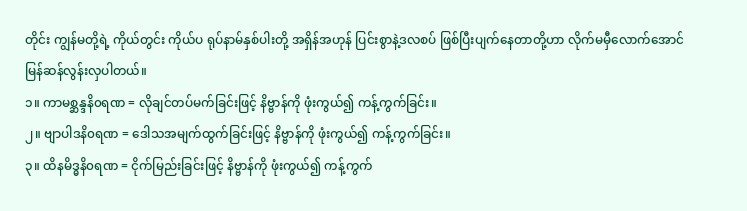တိုင်း ကျွန်မတို့ရဲ့ ကိုယ်တွင်း ကိုယ်ပ ရုပ်နာမ်နှစ်ပါးတို့ အရှိန်အဟုန် ပြင်းစွာနဲ့ဒလစပ် ဖြစ်ပြီးပျက်နေတာတို့ဟာ လိုက်မမှီလောက်အောင် မြန်ဆန်လွန်းလှပါတယ်။
၁။ ကာမစ္ဆန္ဒနိ၀ရဏ = လိုချင်တပ်မက်ခြင်းဖြင့် နိဗ္ဗာန်ကို ဖုံးကွယ်၍ ကန့်ကွက်ခြင်း။
၂။ ဗျာပါဒနိ၀ရဏ = ဒေါသအမျက်ထွက်ခြင်းဖြင့် နိဗ္ဗာန်ကို ဖုံးကွယ်၍ ကန့်ကွက်ခြင်း။
၃။ ထိနမိဒ္ဓနိ၀ရဏ = ငိုက်မြည်းခြင်းဖြင့် နိဗ္ဗာန်ကို ဖုံးကွယ်၍ ကန့်ကွက်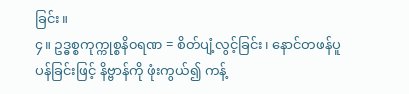ခြင်း။
၄။ ဥဒ္ဓစ္စကုက္ကုစ္စနိ၀ရဏ = စိတ်ပျံ့လွင့်ခြင်း၊ နောင်တဖန်ပူပန်ခြင်းဖြင့် နိဗ္ဗာန်ကို ဖုံးကွယ်၍ ကန့်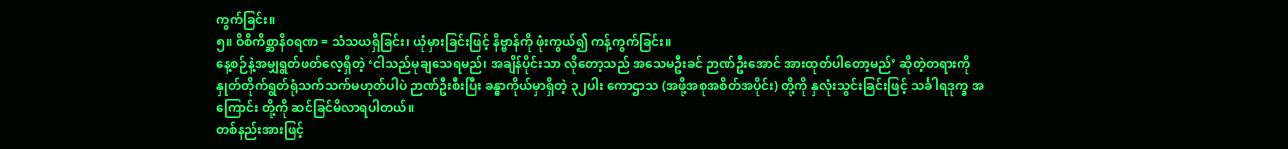ကွက်ခြင်း။
၅။ ဝိစိကိစ္ဆာနိ၀ရဏ = သံသယရှိခြင်း၊ ယုံမှားခြင်းဖြင့် နိဗ္ဗာန်ကို ဖုံးကွယ်၍ ကန့်ကွက်ခြင်း။
နေ့စဉ်နဲ့အမျှရွတ်ဖတ်လေ့ရှိတဲ့ ‘ငါသည်မုချသေရမည်၊ အချိန်ပိုင်းသာ လိုတော့သည် အသေမဦးခင် ဉာဏ်ဦးအောင် အားထုတ်ပါတော့မည်’ ဆိုတဲ့တရားကို နှုတ်တိုက်ရွတ်ရုံသက်သက်မဟုတ်ပါပဲ ဉာဏ်ဦးစီးပြီး ခန္ဓာကိုယ်မှာရှိတဲ့ ၃၂ပါး ကောဌာသ (အဖို့အစုအစိတ်အပိုင်း) တို့ကို နှလုံးသွင်းခြင်းဖြင့် သင်္ခါရဒုက္ခ အကြောင်း တို့ကို ဆင်ခြင်မိလာရပါတယ်။
တစ်နည်းအားဖြင့်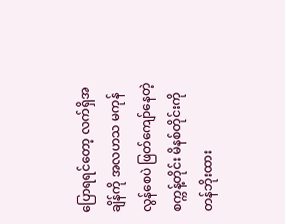ပြောရရင်တော့ လက်ရှိအချိန်ကို အလဟသ မကုန်လွန်စေပဲ ဖြတ်ကျော်နေတဲ့ စက္ကန့်တိုင်း မိနစ်တိုင်းကို တန်ဘိုးထား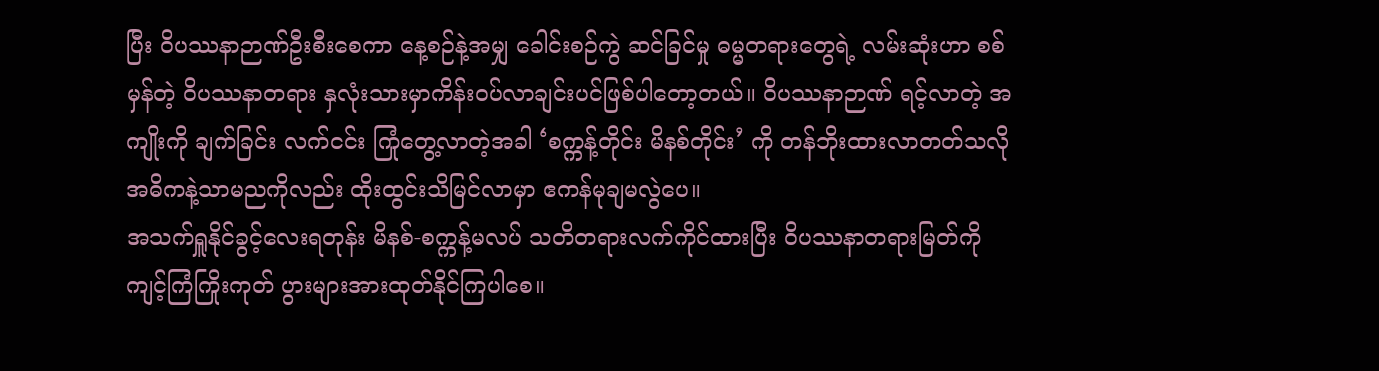ပြီး ဝိပဿနာဉာဏ်ဦးစီးစေကာ နေ့စဉ်နဲ့အမျှ ခေါင်းစဉ်ကွဲ ဆင်ခြင်မှု ဓမ္မတရားတွေရဲ့ လမ်းဆုံးဟာ စစ်မှန်တဲ့ ဝိပဿနာတရား နှလုံးသားမှာကိန်း၀ပ်လာချင်းပင်ဖြစ်ပါတော့တယ်။ ဝိပဿနာဉာဏ် ရင့်လာတဲ့ အကျိုးကို ချက်ခြင်း လက်ငင်း ကြုံတွေ့လာတဲ့အခါ ‘စက္ကန့်တိုင်း မိနစ်တိုင်း’ ကို တန်ဘိုးထားလာတတ်သလို အဓိကနဲ့သာမညကိုလည်း ထိုးထွင်းသိမြင်လာမှာ ဧကန်မုချမလွဲပေ။
အသက်ရှူနိုင်ခွင့်လေးရတုန်း မိနစ်-စက္ကန့်မလပ် သတိတရားလက်ကိုင်ထားပြီး ဝိပဿနာတရားမြတ်ကို ကျင့်ကြံကြိုးကုတ် ပွားများအားထုတ်နိုင်ကြပါစေ။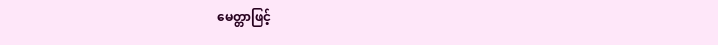မေတ္တာဖြင့်